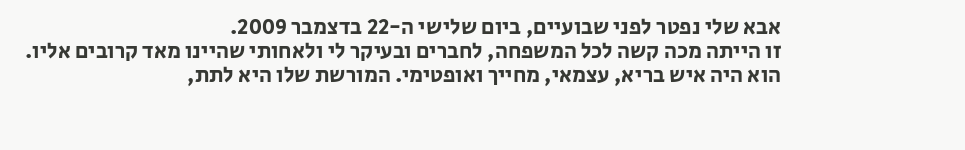אבא שלי נפטר לפני שבועיים, ביום שלישי ה-22 בדצמבר 2009.
זו הייתה מכה קשה לכל המשפחה, לחברים ובעיקר לי ולאחותי שהיינו מאד קרובים אליו.
הוא היה איש בריא, עצמאי, מחייך ואופטימי. המורשת שלו היא לתת,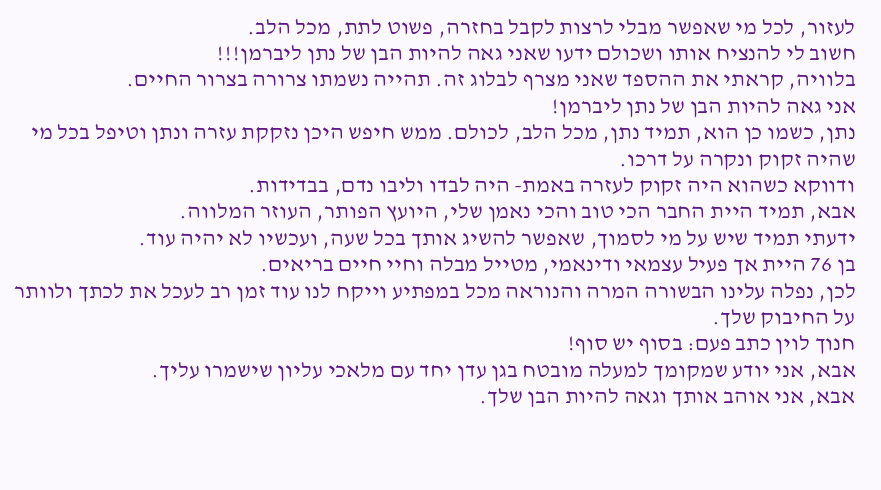לעזור, לכל מי שאפשר מבלי לרצות לקבל בחזרה, פשוט לתת, מכל הלב.
חשוב לי להנציח אותו ושכולם ידעו שאני גאה להיות הבן של נתן ליברמן!!!
בלוויה, קראתי את ההספד שאני מצרף לבלוג זה. תהייה נשמתו צרורה בצרור החיים.
אני גאה להיות הבן של נתן ליברמן!
נתן, כשמו כן הוא, תמיד נתן, מכל הלב, לכולם. ממש חיפש היכן נזקקת עזרה ונתן וטיפל בכל מי שהיה זקוק ונקרה על דרכו.
ודווקא כשהוא היה זקוק לעזרה באמת- היה לבדו וליבו נדם, בבדידות.
אבא, תמיד היית החבר הכי טוב והכי נאמן שלי, היועץ הפותר, העוזר המלווה.
ידעתי תמיד שיש על מי לסמוך, שאפשר להשיג אותך בכל שעה, ועכשיו לא יהיה עוד.
בן 76 היית אך פעיל עצמאי ודינאמי, מטייל מבלה וחיי חיים בריאים.
לכן, נפלה עלינו הבשורה המרה והנוראה מכל במפתיע וייקח לנו עוד זמן רב לעכל את לכתך ולוותר על החיבוק שלך.
חנוך לוין כתב פעם: בסוף יש סוף!
אבא, אני יודע שמקומך למעלה מובטח בגן עדן יחד עם מלאכי עליון שישמרו עליך.
אבא, אני אוהב אותך וגאה להיות הבן שלך.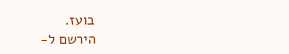בועז.
הירשם ל-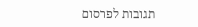תגובות לפרסום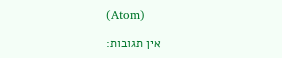(Atom)

אין תגובות: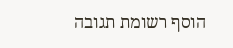הוסף רשומת תגובה